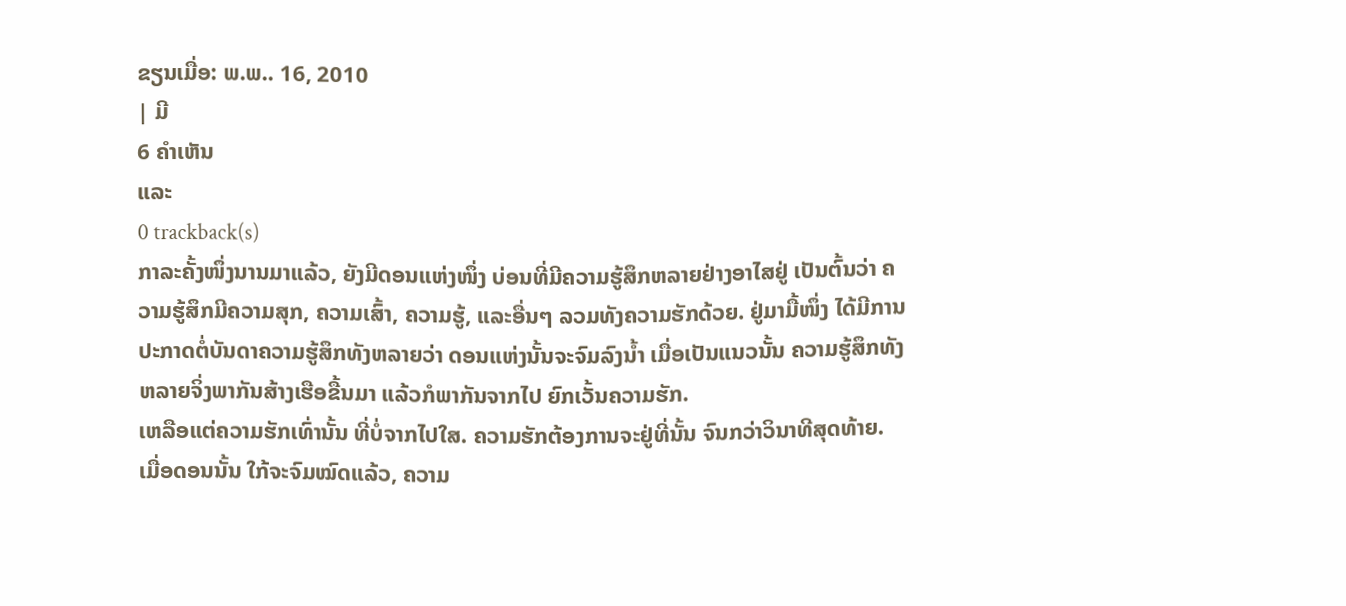ຂຽນເມື່ອ: ພ.ພ.. 16, 2010
| ມີ
6 ຄຳເຫັນ
ແລະ
0 trackback(s)
ກາລະຄັ້ງໜຶ່ງນານມາແລ້ວ, ຍັງມີດອນແຫ່ງໜຶ່ງ ບ່ອນທີ່ມີຄວາມຮູ້ສຶກຫລາຍຢ່າງອາໄສຢູ່ ເປັນຕົ້ນວ່າ ຄວາມຮູ້ສຶກມີຄວາມສຸກ, ຄວາມເສົ້າ, ຄວາມຮູ້, ແລະອື່ນໆ ລວມທັງຄວາມຮັກດ້ວຍ. ຢູ່ມາມື້ໜຶ່ງ ໄດ້ມີການປະກາດຕໍ່ບັນດາຄວາມຮູ້ສຶກທັງຫລາຍວ່າ ດອນແຫ່ງນັ້ນຈະຈົມລົງນ້ຳ ເມື່ອເປັນແນວນັ້ນ ຄວາມຮູ້ສຶກທັງຫລາຍຈິ່ງພາກັນສ້າງເຮືອຂື້ນມາ ແລ້ວກໍພາກັນຈາກໄປ ຍົກເວັ້ນຄວາມຮັກ.
ເຫລືອແຕ່ຄວາມຮັກເທົ່ານັ້ນ ທີ່ບໍ່ຈາກໄປໃສ. ຄວາມຮັກຕ້ອງການຈະຢູ່ທີ່ນັ້ນ ຈົນກວ່າວິນາທີສຸດທ້າຍ.
ເມື່ອດອນນັ້ນ ໃກ້ຈະຈົມໝົດແລ້ວ, ຄວາມ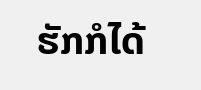ຮັກກໍໄດ້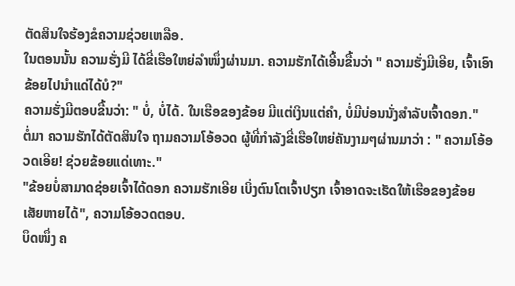ຕັດສິນໃຈຮ້ອງຂໍຄວາມຊ່ວຍເຫລືອ.
ໃນຕອນນັ້ນ ຄວາມຮັ່ງມີ ໄດ້ຂີ່ເຮືອໃຫຍ່ລຳໜຶ່ງຜ່ານມາ. ຄວາມຮັກໄດ້ເອີ້ນຂື້ນວ່າ " ຄວາມຮັ່ງມີເອີຍ, ເຈົ້າເອົາຂ້ອຍໄປນຳແດ່ໄດ້ບໍ?"
ຄວາມຮັ່ງມີຕອບຂື້ນວ່າ: " ບໍ່, ບໍ່ໄດ້. ໃນເຮືອຂອງຂ້ອຍ ມີແຕ່ເງິນແຕ່ຄຳ, ບໍ່ມີບ່ອນນັ່ງສຳລັບເຈົ້າດອກ."
ຕໍ່ມາ ຄວາມຮັກໄດ້ຕັດສິນໃຈ ຖາມຄວາມໂອ້ອວດ ຜູ້ທີ່ກຳລັງຂີ່ເຮືອໃຫຍ່ຄັນງາມໆຜ່ານມາວ່າ : " ຄວາມໂອ້ອວດເອີຍ! ຊ່ວຍຂ້ອຍແດ່ເທາະ."
"ຂ້ອຍບໍ່ສາມາດຊ່ອຍເຈົ້າໄດ້ດອກ ຄວາມຮັກເອີຍ ເບິ່ງຕົນໂຕເຈົ້າປຽກ ເຈົ້າອາດຈະເຮັດໃຫ້ເຮືອຂອງຂ້ອຍເສັຍຫາຍໄດ້", ຄວາມໂອ້ອວດຕອບ.
ບຶດໜຶ່ງ ຄ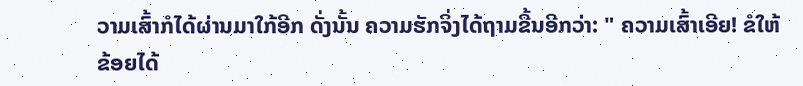ວາມເສົ້າກໍໄດ້ຜ່ານມາໃກ້ອີກ ດັ່ງນັ້ນ ຄວາມຮັກຈິ່ງໄດ້ຖາມຂື້ນອີກວ່າ: " ຄວາມເສົ້າເອີຍ! ຂໍໃຫ້ຂ້ອຍໄດ້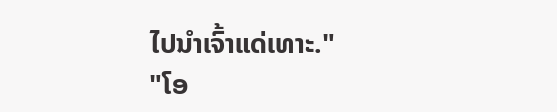ໄປນຳເຈົ້າແດ່ເທາະ."
"ໂອ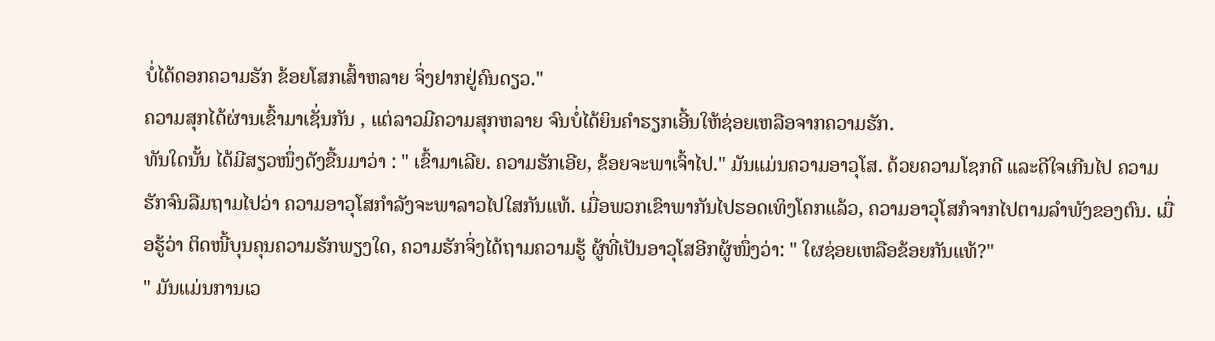ບໍ່ໄດ້ດອກຄວາມຮັກ ຂ້ອຍໂສກເສົ້າຫລາຍ ຈິ່ງຢາກຢູ່ຄົນດຽວ."
ຄວາມສຸກໄດ້ຜ່ານເຂົ້າມາເຊັ່ນກັນ , ແຕ່ລາວມີຄວາມສຸກຫລາຍ ຈົນບໍ່ໄດ້ຍິນຄຳຮຽກເອີ້ນໃຫ້ຊ່ອຍເຫລືອຈາກຄວາມຮັກ.
ທັນໃດນັ້ນ ໄດ້ມີສຽວໜຶ່ງດັງຂື້ນມາວ່າ : " ເຂົ້າມາເລີຍ. ຄວາມຮັກເອີຍ, ຂ້ອຍຈະພາເຈົ້າໄປ." ມັນແມ່ນຄວາມອາວຸໂສ. ດ້ວຍຄວາມໂຊກດີ ແລະດີໃຈເກີນໄປ ຄວາມຮັກຈົນລືມຖາມໄປວ່າ ຄວາມອາວຸໂສກຳລັງຈະພາລາວໄປໃສກັນແທ້. ເມື່ອພວກເຂົາພາກັນໄປຮອດເທິງໂຄກແລ້ວ, ຄວາມອາວຸໂສກໍຈາກໄປຕາມລຳພັງຂອງຕົນ. ເມື່ອຮູ້ວ່າ ຕິດໜີ້ບຸນຄຸນຄວາມຮັກພຽງໃດ, ຄວາມຮັກຈິ່ງໄດ້ຖາມຄວາມຮູ້ ຜູ້ທີ່ເປັນອາວຸໂສອີກຜູ້ໜຶ່ງວ່າ: " ໃຜຊ່ອຍເຫລືອຂ້ອຍກັນແທ້?"
" ມັນແມ່ນການເວ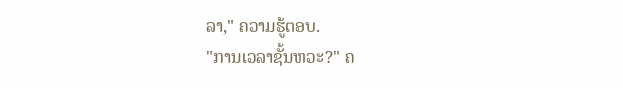ລາ," ຄວາມຮູ້ຕອບ.
"ການເວລາຊັ້ນຫວະ?" ຄ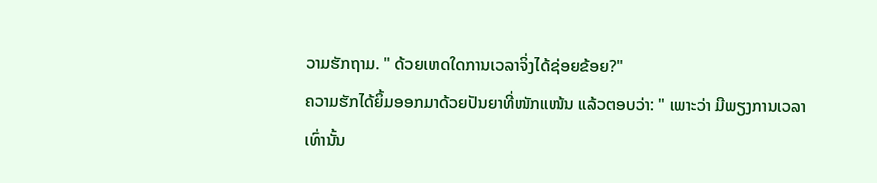ວາມຮັກຖາມ. " ດ້ວຍເຫດໃດການເວລາຈິ່ງໄດ້ຊ່ອຍຂ້ອຍ?"
ຄວາມຮັກໄດ້ຍິ້ມອອກມາດ້ວຍປັນຍາທີ່ໜັກແໜ້ນ ແລ້ວຕອບວ່າ: " ເພາະວ່າ ມີພຽງການເວລາເທົ່ານັ້ນ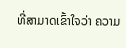ທີ່ສາມາດເຂົ້າໃຈວ່າ ຄວາມ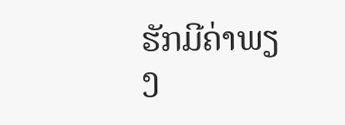ຮັກມີຄ່າພຽງ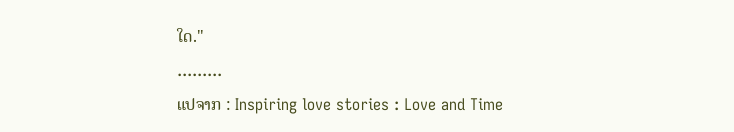ໃດ."
.........
ແປຈາກ : Inspiring love stories : Love and Time